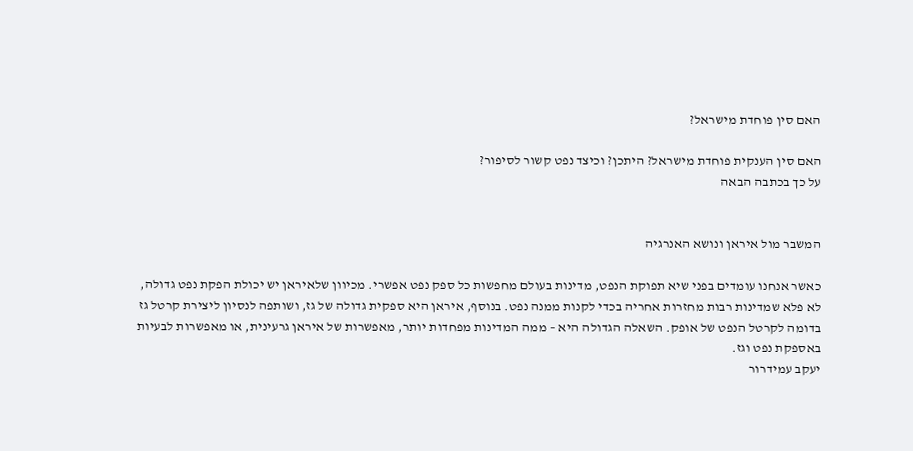האם סין פוחדת מישראל?

האם סין הענקית פוחדת מישראל? היתכן? וכיצד נפט קשור לסיפור?
על כך בכתבה הבאה


המשבר מול איראן ונושא האנרגיה

כאשר אנחנו עומדים בפני שיא תפוקת הנפט, מדינות בעולם מחפשות כל ספק נפט אפשרי. מכיוון שלאיראן יש יכולת הפקת נפט גדולה, לא פלא שמדינות רבות מחזרות אחריה בכדי לקנות ממנה נפט. בנוסף, איראן היא ספקית גדולה של גז, ושותפה לנסיון ליצירת קרטל גז בדומה לקרטל הנפט של אופק. השאלה הגדולה היא – ממה המדינות מפחדות יותר, מאפשרות של איראן גרעינית, או מאפשרות לבעיות באספקת נפט וגז.
יעקב עמידרור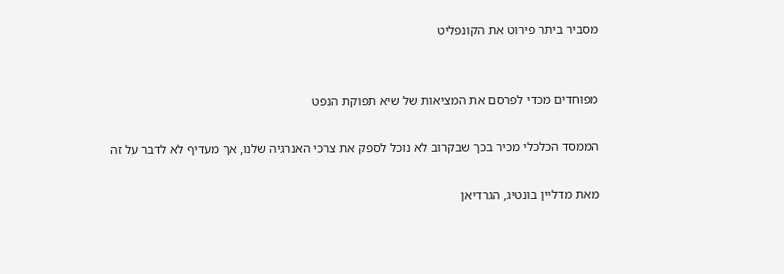מסביר ביתר פירוט את הקונפליט


מפוחדים מכדי לפרסם את המציאות של שיא תפוקת הנפט

הממסד הכלכלי מכיר בכך שבקרוב לא נוכל לספק את צרכי האנרגיה שלנו, אך מעדיף לא לדבר על זה

מאת מדליין בונטיג, הגרדיאן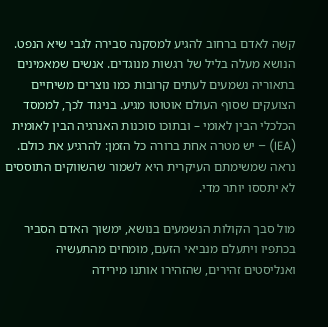קשה לאדם ברחוב להגיע למסקנה סבירה לגבי שיא הנפט. הנושא מעלה בליל של רגשות מנוגדים. אנשים שמאמינים בתאוריה נשמעים לעתים קרובות כמו נוצרים משיחיים הצועקים שסוף העולם אוטוטו מגיע. בניגוד לכך, לממסד הכלכלי הבין לאומי – ובתוכו סוכנות האנרגיה הבין לאומית (IEA) – יש מטרה אחת ברורה כל הזמן: להרגיע את כולם. נראה שמשימתם העיקרית היא לשמור שהשווקים התוססים לא יתססו יותר מדי.

מול סבך הקולות הנשמעים בנושא, ימשוך האדם הסביר בכתפיו ויתעלם מנביאי הזעם, מומחים מהתעשיה ואנליסטים זהירים, שהזהירו אותנו מירידה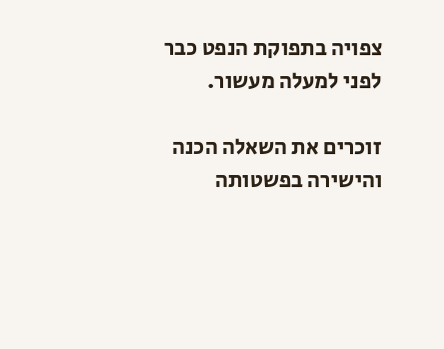צפויה בתפוקת הנפט כבר לפני למעלה מעשור.

זוכרים את השאלה הכנה והישירה בפשטותה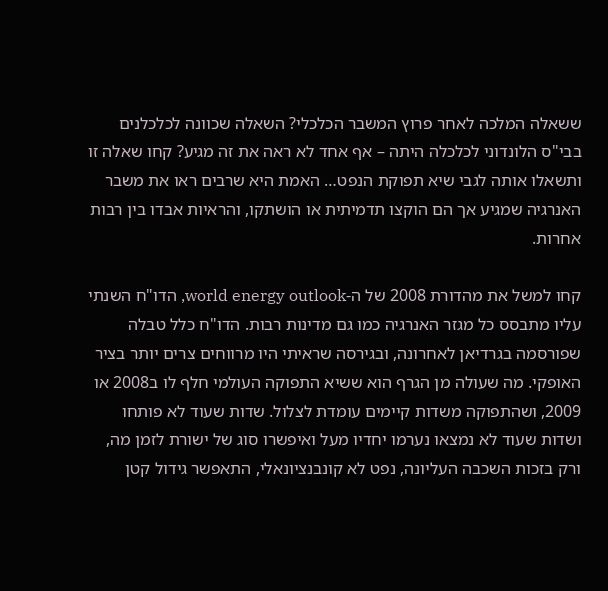ששאלה המלכה לאחר פרוץ המשבר הכלכלי? השאלה שכוונה לכלכלנים בבי"ס הלונדוני לכלכלה היתה – אף אחד לא ראה את זה מגיע? קחו שאלה זו ותשאלו אותה לגבי שיא תפוקת הנפט… האמת היא שרבים ראו את משבר האנרגיה שמגיע אך הם הוקצו תדמיתית או הושתקו, והראיות אבדו בין רבות אחרות.

קחו למשל את מהדורת 2008 של ה-world energy outlook, הדו"ח השנתי עליו מתבסס כל מגזר האנרגיה כמו גם מדינות רבות. הדו"ח כלל טבלה שפורסמה בגרדיאן לאחרונה, ובגירסה שראיתי היו מרווחים צרים יותר בציר האופקי. מה שעולה מן הגרף הוא ששיא התפוקה העולמי חלף לו ב2008 או 2009, ושהתפוקה משדות קיימים עומדת לצלול. שדות שעוד לא פותחו ושדות שעוד לא נמצאו נערמו יחדיו מעל ואיפשרו סוג של ישורת לזמן מה, ורק בזכות השכבה העליונה, נפט לא קונבנציונאלי, התאפשר גידול קטן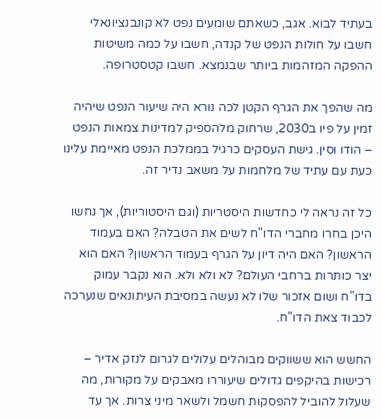בעתיד לבוא. אגב, כשאתם שומעים נפט לא קונבנציונאלי חשבו על חולות הנפט של קנדה, חשבו על כמה משיטות ההפקה המזהמות ביותר שבנמצא. חשבו קטסטרופה.

מה שהפך את הגרף הקטן לכה נורא היה שיעור הנפט שיהיה זמין על פיו ב2030, שרחוק מלהספיק למדינות צמאות הנפט – הודו וסין. גישת העסקים כרגיל בממלכת הנפט מאיימת עלינו כעת עם עתיד של מלחמות על משאב נדיר זה.

כל זה נראה לי כחדשות היסטריות (וגם היסטוריות), אך נחשו היכן בחרו מחברי הדו"ח לשים את הטבלה? האם בעמוד הראשון? האם היה דיון על הגרף בעמוד הראשון? האם הוא יצר כותרות ברחבי העולם? לא ולא ולא. הוא נקבר עמוק בדו"ח ושום אזכור שלו לא נעשה במסיבת העיתונאים שנערכה לכבוד צאת הדו"ח.

החשש הוא ששווקים מבוהלים עלולים לגרום לנזק אדיר – רכישות בהיקפים גדולים שיעוררו מאבקים על מקורות, מה שעלול להוביל להפסקות חשמל ולשאר מיני צרות. אך עד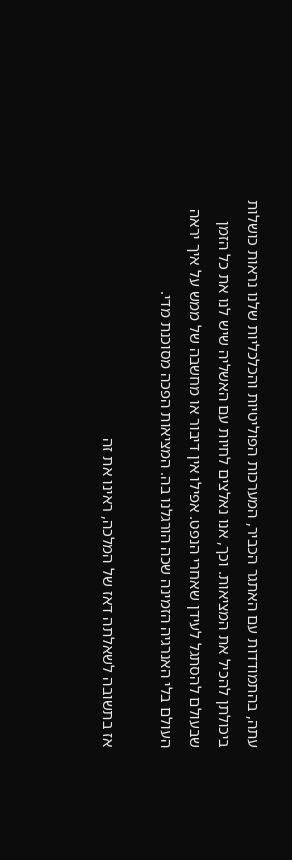עתה, בהתמודדות עם האתגר הכביר, המערכות הפוליטיות והכלכליות שלנו נראות כושלות ביכולתן להכיל את המציאות. וכך, אנו נאלצים לחיות עם האשליה שיש לנו את כל הזמן שבעולם להסתגל לעידן שאחרי הנפט. אפילו אין דיבור או מחשבה של ממש על איך יראה העולם בלי האנרגיה הזמינה שכה הורגלנו בה. המציאות הפכה מסוכנת מדי.

אז בתשובה לשאלתה דאז של המלכה, ראינו את זה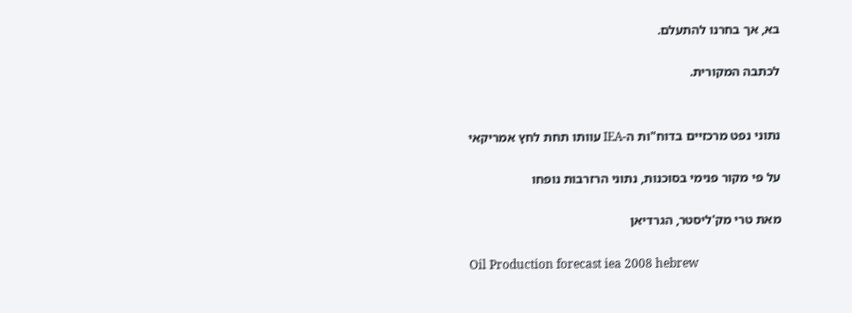בא, אך בחרנו להתעלם.

לכתבה המקורית.


נתוני נפט מרכזיים בדוח"ות ה-IEA עוותו תחת לחץ אמריקאי

על פי מקור פנימי בסוכנות, נתוני הרזרבות נופחו

מאת טרי מק'ליסטר, הגרדיאן

Oil Production forecast iea 2008 hebrew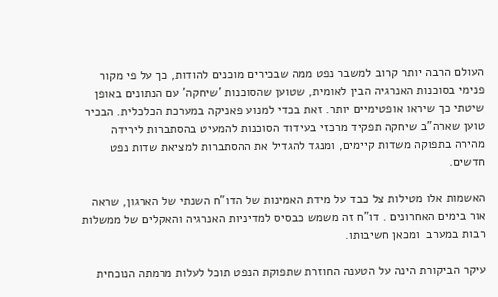העולם הרבה יותר קרוב למשבר נפט ממה שבכירים מוכנים להודות, כך על פי מקור פנימי בסוכנות האנרגיה הבין לאומית, שטוען שהסוכנות 'שיחקה' עם הנתונים באופן שיטתי כך שיראו אופטימיים יותר. זאת בכדי למנוע פאניקה במערכת הכלכלית. הבכיר טוען שארה"ב שיחקה תפקיד מרכזי בעידוד הסוכנות להמעיט בהסתברות לירידה מהירה בתפוקה משדות קיימים, ומנגד להגדיל את ההסתברות למציאת שדות נפט חדשים.

האשמות אלו מטילות צל כבד על מידת האמינות של הדו"ח השנתי של הארגון, שראה אור בימים האחרונים . דו"ח זה משמש כבסיס למדיניות האנרגיה והאקלים של ממשלות רבות במערב  ומכאן חשיבותו.

עיקר הביקורת הינה על הטענה החוזרת שתפוקת הנפט תוכל לעלות מרמתה הנוכחית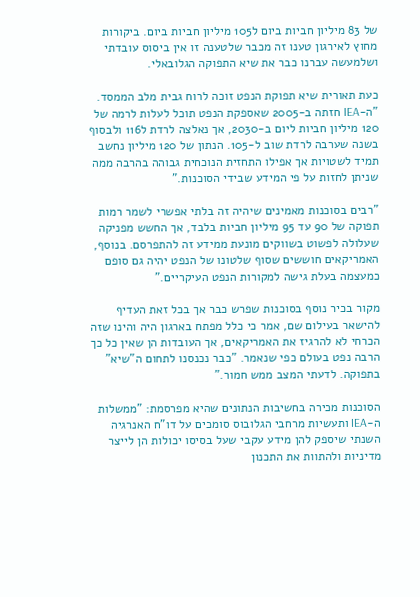של 83 מיליון חביות ביום ל105 מיליון חביות ביום. ביקורות מחוץ לאירגון טענו זה מכבר שלטענה זו אין ביסוס עובדתי ושלמעשה עברנו כבר את שיא התפוקה הגלובאלי.

כעת תאורית שיא תפוקת הנפט זוכה לרוח גבית מלב הממסד. "ה-IEA חזתה ב-2005 שאספקת הנפט תוכל לעלות לרמה של 120 מיליון חביות ליום ב-2030, אך נאלצה לרדת ל116 ולבסוף בשנה שערבה לרדת שוב ל-105. הנתון של 120 מיליון נחשב תמיד לשטויות אך אפילו התחזית הנוכחית גבוהה בהרבה ממה שניתן לחזות על פי המידע שבידי הסוכנות."

"רבים בסוכנות מאמינים שיהיה זה בלתי אפשרי לשמר רמות תפוקה של 90 עד 95 מיליון חביות בלבד, אך החשש מפניקה שעלולה לפשוט בשווקים מונעת ממידע זה להתפרסם. בנוסף, האמריקאים חוששים שסוף שלטונו של הנפט יהיה גם סופם כמעצמה בעלת גישה למקורות הנפט העיקריים."

מקור בכיר נוסף בסוכנות שפרש כבר אך בכל זאת העדיף להישאר בעילום שם, אמר כי כלל מפתח בארגון היה והינו שזה הכרחי לא להרגיז את האמריקאים, אך העובדות הן שאין כל כך הרבה נפט בעולם כפי שנאמר. "כבר נכנסנו לתחום ה"שיא" בתפוקה. לדעתי המצב ממש חמור."

הסוכנות מכירה בחשיבות הנתונים שהיא מפרסמת: "ממשלות ה-IEA ותעשיות מרחבי הגלובוס סומכים על דו"ח האנרגיה השנתי שיספק להן מידע עקבי שעל בסיסו יכולות הן לייצר מדיניות ולהתוות את התכנון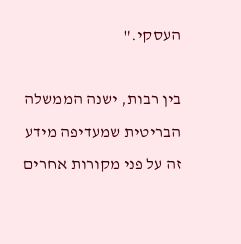העסקי."

בין רבות, ישנה הממשלה הבריטית שמעדיפה מידע זה על פני מקורות אחרים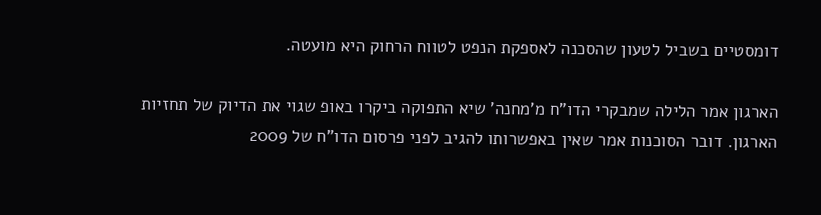דומסטיים בשביל לטעון שהסכנה לאספקת הנפט לטווח הרחוק היא מועטה.

הארגון אמר הלילה שמבקרי הדו"ח מ'מחנה' שיא התפוקה ביקרו באופ שגוי את הדיוק של תחזיות הארגון. דובר הסוכנות אמר שאין באפשרותו להגיב לפני פרסום הדו"ח של 2009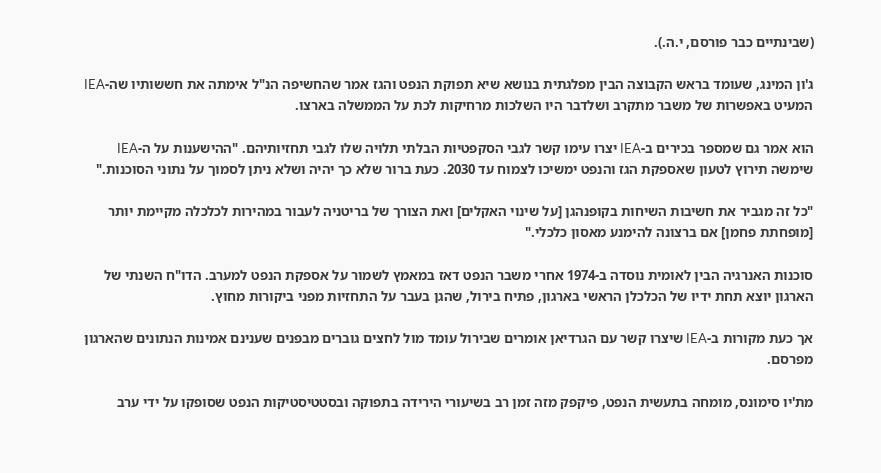(שבינתיים כבר פורסם, י.ה.).

ג'ון המינג, שעומד בראש הקבוצה הבין מפלגתית בנושא שיא תפוקת הנפט והגז אמר שהחשיפה הנ"ל אימתה את חששותיו שה-IEA המעיט באפשרות של משבר מתקרב ושלדבר היו השלכות מרחיקות לכת על הממשלה בארצו.

הוא אמר גם שמספר בכירים ב-IEA יצרו עימו קשר לגבי הסקפטיות הבלתי תלויה שלו לגבי תחזיותיהם. "ההישענות על ה-IEA שימשה תירוץ לטעון שאספקת הגז והנפט ימשיכו לצמוח עד 2030. כעת ברור שלא כך יהיה ושלא ניתן לסמוך על נתוני הסוכנות."

"כל זה מגביר את חשיבות השיחות בקופנהגן [על שינוי האקלים] ואת הצורך של בריטניה לעבור במהירות לכלכלה מקיימת יותר [מופחתת פחמן] אם ברצונה להימנע מאסון כלכלי."

סוכנות האנרגיה הבין לאומית נוסדה ב-1974 אחרי משבר הנפט דאז במאמץ לשמור על אספקת הנפט למערב. הדו"ח השנתי של הארגון יוצא תחת ידיו של הכלכלן הראשי בארגון, פתיח בירול, שהגן בעבר על התחזיות מפני ביקורות מחוץ.

אך כעת מקורות ב-IEA שיצרו קשר עם הגרדיאן אומרים שבירול עומד מול לחצים גוברים מבפנים שענינם אמינות הנתונים שהארגון מפרסם.

מת'יו סימונס, מומחה בתעשית הנפט, פיקפק מזה זמן רב בשיעורי הירידה בתפוקה ובסטטיסטיקות הנפט שסופקו על ידי ערב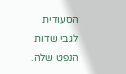הסעודית לגבי שדות הנפט שלה.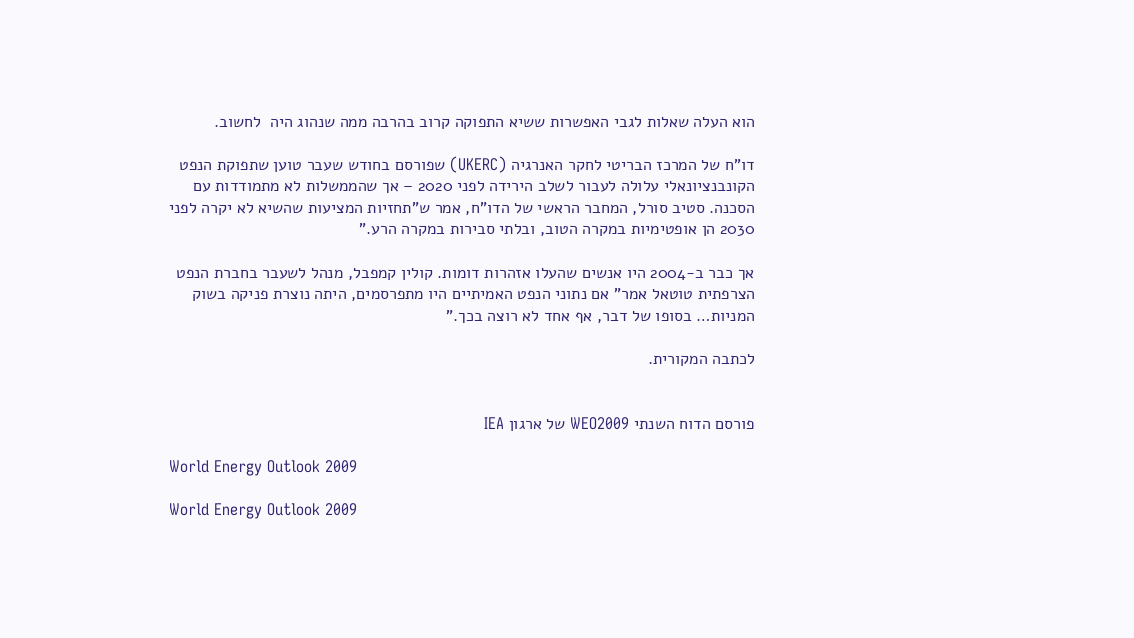הוא העלה שאלות לגבי האפשרות ששיא התפוקה קרוב בהרבה ממה שנהוג היה  לחשוב.

דו"ח של המרכז הבריטי לחקר האנרגיה (UKERC) שפורסם בחודש שעבר טוען שתפוקת הנפט הקונבנציונאלי עלולה לעבור לשלב הירידה לפני 2020 – אך שהממשלות לא מתמודדות עם הסכנה. סטיב סורל, המחבר הראשי של הדו"ח, אמר ש"תחזיות המציעות שהשיא לא יקרה לפני 2030 הן אופטימיות במקרה הטוב, ובלתי סבירות במקרה הרע."

אך כבר ב-2004 היו אנשים שהעלו אזהרות דומות. קולין קמפבל, מנהל לשעבר בחברת הנפט הצרפתית טוטאל אמר" אם נתוני הנפט האמיתיים היו מתפרסמים, היתה נוצרת פניקה בשוק המניות… בסופו של דבר, אף אחד לא רוצה בכך."

לכתבה המקורית.


פורסם הדוח השנתי WEO2009 של ארגון IEA

World Energy Outlook 2009

World Energy Outlook 2009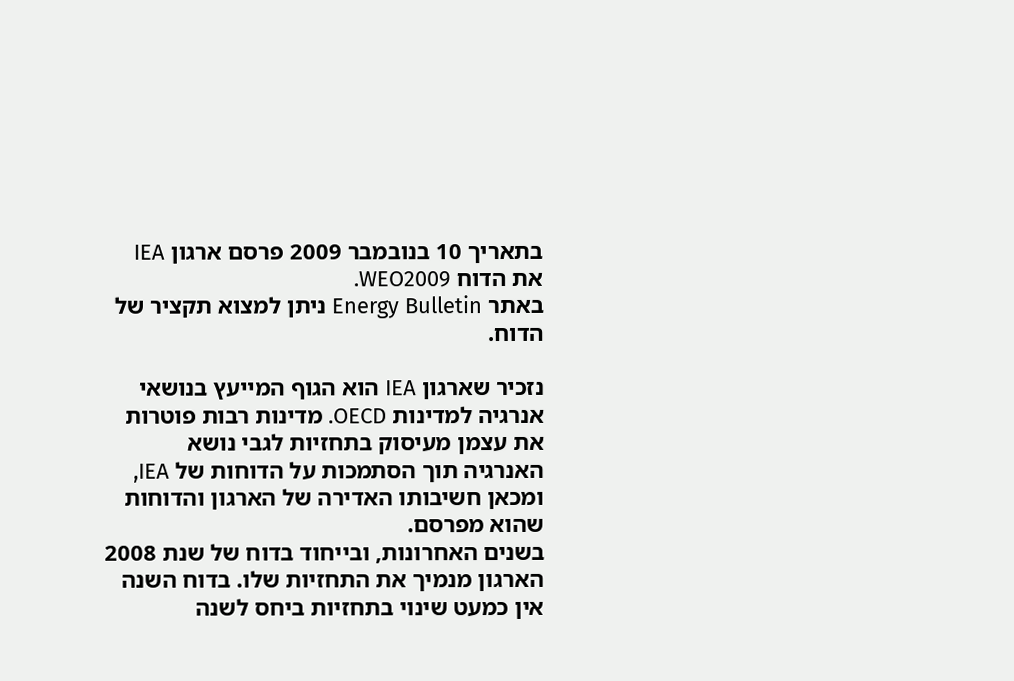בתאריך 10 בנובמבר 2009 פרסם ארגון IEA את הדוח WEO2009.
באתר Energy Bulletin ניתן למצוא תקציר של הדוח.

נזכיר שארגון IEA הוא הגוף המייעץ בנושאי אנרגיה למדינות OECD. מדינות רבות פוטרות את עצמן מעיסוק בתחזיות לגבי נושא האנרגיה תוך הסתמכות על הדוחות של IEA, ומכאן חשיבותו האדירה של הארגון והדוחות שהוא מפרסם.
בשנים האחרונות, ובייחוד בדוח של שנת 2008 הארגון מנמיך את התחזיות שלו. בדוח השנה אין כמעט שינוי בתחזיות ביחס לשנה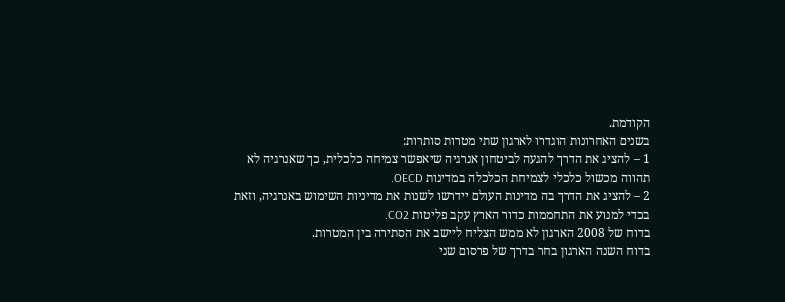הקודמת.
בשנים האחרונות הוגדרו לארגון שתי מטרות סותרות:
1 – להציג את הדרך להגעה לביטחון אנרגיה שיאפשר צמיחה כלכלית, כך שאנרגיה לא תהווה מכשול כלכלי לצמיחת הכלכלה במדינות OECD.
2 – להציג את הדרך בה מדינות העולם יידרשו לשנות את מדיניות השימוש באנרגיה, וזאת בכדי למנוע את התחממות כדור הארץ עקב פליטות CO2.
בדוח של 2008 הארגון לא ממש הצליח ליישב את הסתירה בין המטרות.
בדוח השנה הארגון בחר בדרך של פרסום שני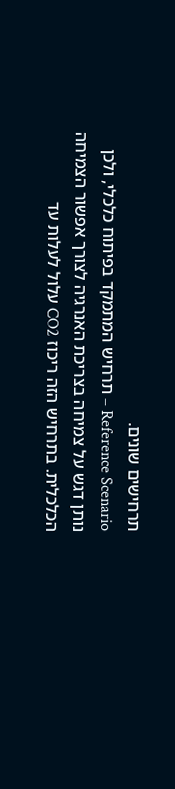תרחישים שונים.
Reference Scenario – תרחיש המתמקד בפיתוח כלכלי, ולכן נותן דגש על צמיחה בצריכת האנרגיה לצורך אפשור הצמיחה הכלכלית. בתרחיש הזה ריכוז CO2 עלול לעלות עד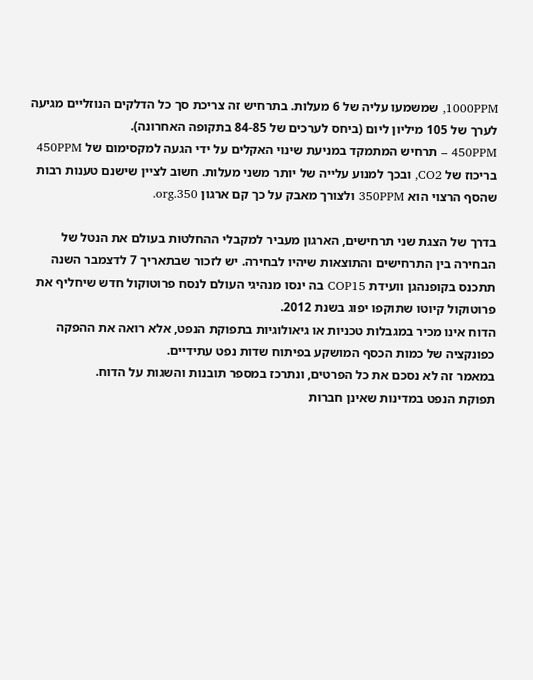1000PPM, שמשמעו עליה של 6 מעלות. בתרחיש זה צריכת סך כל הדלקים הנוזליים מגיעה לערך של 105 מיליון ליום (ביחס לערכים של 84-85 בתקופה האחרונה).
450PPM – תרחיש המתמקד במניעת שינוי האקלים על ידי הגעה למקסימום של 450PPM בריכוז של CO2, ובכך למנוע עלייה של יותר משני מעלות. חשוב לציין שישנם טענות רבות שהסף הרצוי הוא 350PPM ולצורך מאבק על כך קם ארגון 350.org.

בדרך של הצגת שני תרחישים, הארגון מעביר למקבלי ההחלטות בעולם את הנטל של הבחירה בין התרחישים והתוצאות שיהיו לבחירה. יש לזכור שבתאריך 7 לדצמבר השנה תתכנס בקופנהגן וועידת COP15 בה ינסו מנהיגי העולם לנסח פרוטוקול חדש שיחליף את פרוטוקול קיוטו שתוקפו יפוג בשנת 2012.
הדוח אינו מכיר במגבלות טכניות או גיאולוגיות בתפוקת הנפט, אלא רואה את ההפקה כפונקציה של כמות הכסף המושקע בפיתוח שדות נפט עתידיים.
במאמר זה לא נסכם את כל הפרטים, ונתרכז במספר תובנות והשגות על הדוח.
תפוקת הנפט במדינות שאינן חברות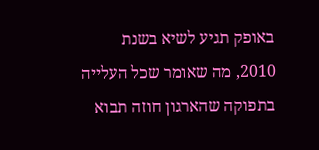באופק תגיע לשיא בשנת 2010, מה שאומר שכל העלייה בתפוקה שהארגון חוזה תבוא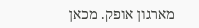מארגון אופק. מכאן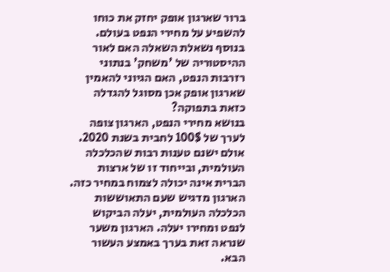ברור שארגון אופק יחזק את כוחו להשפיע על מחירי הנפט בעולם. בנוסף נשאלת השאלה האם לאור ההיסטוריה של 'משחק' בנתוני רזרבות הנפט, האם הגיוני להאמין שארגון אופק אכן מסוגל להגדלה כזאת בתפוקה?
בנושא מחירי הנפט, הארגון צופה לערך של 100$ לחבית בשנת 2020. אולם ישנם טענות רבות שהכלכלה העולמית, ובייחוד זו של ארצות הברית אינה יכולה לצמוח במחיר כזה.
הארגון מדגיש שעם התאוששות הכלכלה העולמית, יעלה הביקוש לנפט ומחירו יעלה. הארגון משער שנראה זאת בערך באמצע העשור הבא.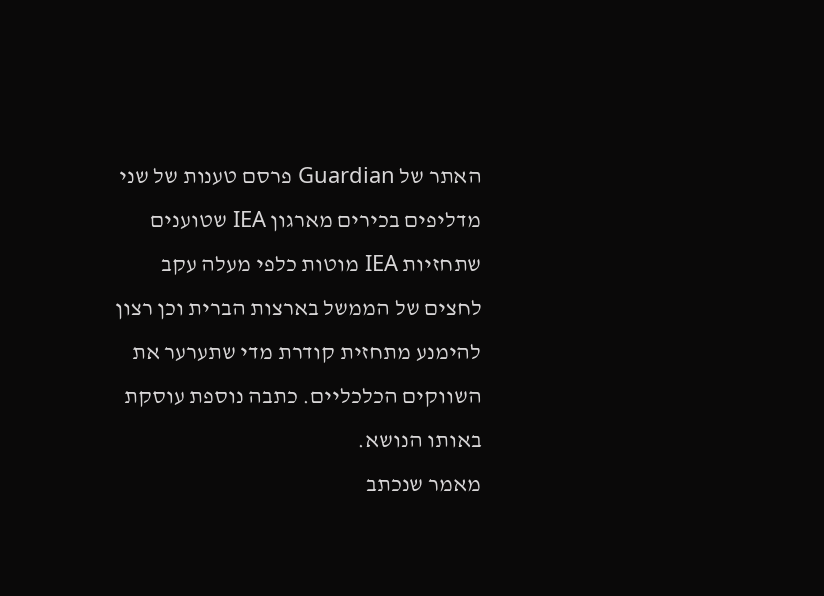האתר של Guardian פרסם טענות של שני מדליפים בכירים מארגון IEA שטוענים שתחזיות IEA מוטות כלפי מעלה עקב לחצים של הממשל בארצות הברית וכן רצון להימנע מתחזית קודרת מדי שתערער את השווקים הכלכליים. כתבה נוספת עוסקת באותו הנושא.
מאמר שנכתב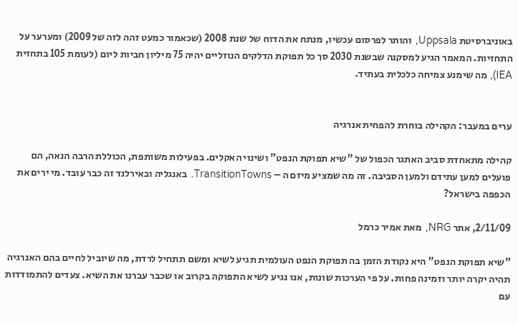באוניברסיטת Uppsala, והותר לפרסום עכשיו, מנתח את הדוח של שנת 2008 (שכאמור כמעט זהה לזה של 2009) ומערער על התחזיות. המאמר הגיע למסקנה שבשנת 2030 סך כל תפוקת הדלקים הנוזליים יהיה 75 מיליון חביות ליום (לעומת 105 בתחזית IEA), מה שימנע צמיחה כלכלית בעתיד.


ערים במעבר: הקהילה בוחרת להפחית אנרגיה

קהילה מתאחדת סביב האתגר הכפול של "שיא תפוקת הנפט" ושינוי האקלים. בפעילות משותפת, הכוללת הרבה הנאה, הם פועלים למען עתידם ולמען הסביבה. זה מה שמציע מיזם ה – TransitionTowns. באנגליה ובאירלנד זה כבר עובד. מי ירים את הכפפה בישראל?

2/11/09, אתר NRG, מאת אמיר כרמל

"שיא תפוקת הנפט" היא נקודת הזמן בה תפוקת הנפט העולמית תגיע לשיא ומשם תתחיל לרדת, מה שיוביל לחיים בהם האנרגיה תהיה יקרה יותר וזמינה פחות. על פי הערכות שונות, אנו נגיע לשיא התפוקה בקרוב או שכבר עברנו את השיא. צעדים להתמודדות עם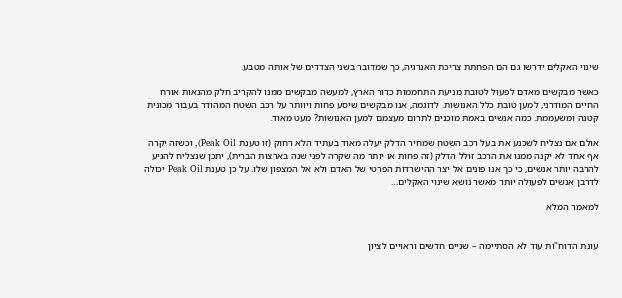שינוי האקלים ידרשו גם הם הפחתת צריכת האנרגיה, כך שמדובר בשני הצדדים של אותה מטבע.

כאשר מבקשים מאדם לפעול לטובת מניעת התחממות כדור הארץ, למעשה מבקשים ממנו להקריב חלק מהנאות אורח החיים המודרני, למען טובת כלל האנושות. לדוגמה, אנו מבקשים שיסע פחות ויוותר על רכב השטח המהודר בעבור מכונית קטנה ומשעממת. כמה אנשים באמת מוכנים לתרום מעצמם למען האנושות? מעט מאוד.

אולם אם נצליח לשכנע את בעל רכב השטח שמחיר הדלק יעלה מאוד בעתיד הלא רחוק (זו טענת Peak Oil), וכשזה יקרה אף אחד לא יקנה ממנו את הרכב זולל הדלק (זה פחות או יותר מה שקרה לפני שנה בארצות הברית), יתכן שנצליח להגיע להרבה יותר אנשים, כי כך אנו פונים אל יצר ההישרדות הפרטי של האדם ולא אל המצפון שלו. על כן טענת Peak Oil יכולה לדרבן אנשים לפעולה יותר מאשר נושא שינוי האקלים…

למאמר המלא


עונת הדוח"ות עוד לא הסתיימה – שניים חדשים וראויים לציון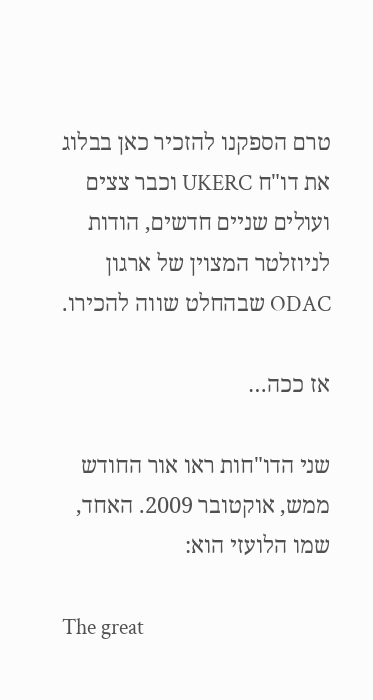טרם הספקנו להזכיר כאן בבלוג את דו"ח UKERC וכבר צצים ועולים שניים חדשים, הודות לניוזלטר המצוין של ארגון ODAC שבהחלט שווה להכירו.

אז ככה…

שני הדו"חות ראו אור החודש ממש, אוקטובר 2009. האחד, שמו הלועזי הוא:

The great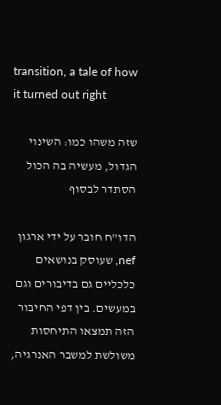transition, a tale of how it turned out right

שזה משהו כמו: השינוי הגדול, מעשיה בה הכול הסתדר לבסוף

הדו"ח חובר על ידי ארגון nef, שעוסק בנושאים כלכליים גם בדיבורים וגם במעשים. בין דפי החיבור הזה תמצאו התיחסות משולשת למשבר האנרגיה,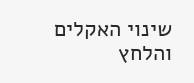שינוי האקלים והלחץ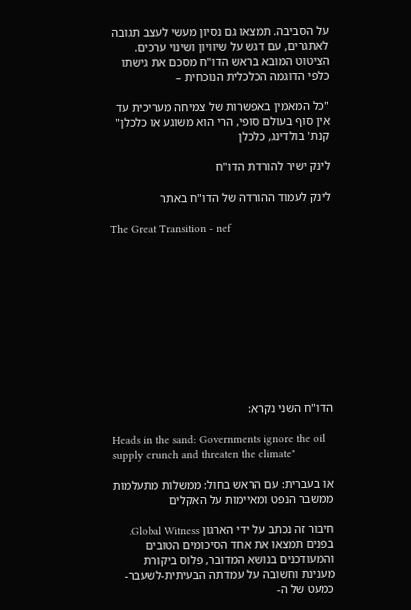על הסביבה. תמצאו גם נסיון מעשי לעצב תגובה לאתגרים, עם דגש על שיוויון ושינוי ערכים. הציטוט המובא בראש הדו"ח מסכם את גישתו כלפי הדוגמה הכלכלית הנוכחית –

"כל המאמין באפשרות של צמיחה מעריכית עד אין סוף בעולם סופי, הרי הוא משוגע או כלכלן"   קנת' בולדינג, כלכלן

לינק ישיר להורדת הדו"ח

לינק לעמוד ההורדה של הדו"ח באתר

The Great Transition - nef











הדו"ח השני נקרא:

Heads in the sand: Governments ignore the oil supply crunch and threaten the climate"

או בעברית: עם הראש בחול: ממשלות מתעלמות ממשבר הנפט ומאיימות על האקלים

חיבור זה נכתב על ידי הארגון Global Witness. בפנים תמצאו את אחד הסיכומים הטובים והמעודכנים בנושא המדובר, פלוס ביקורת מענינת וחשובה על עמדתה הבעיתית-לשעבר-כמעט של ה-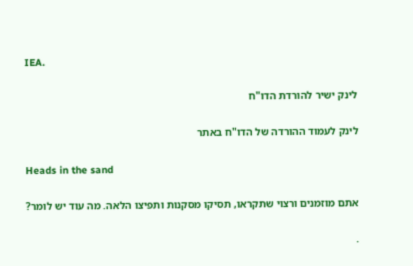IEA.

לינק ישיר להורדת הדו"ח

לינק לעמוד ההורדה של הדו"ח באתר

Heads in the sand

אתם מוזמנים ורצוי שתקראו, תסיקו מסקנות ותפיצו הלאה. מה עוד יש לומר?

.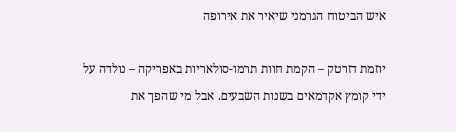איש הביטוח הגרמני שיאיר את אירופה

יוזמת דזרטק – הקמת חוות תרמו-סולאריות באפריקה – נולדה על ידי קומץ אקדמאים בשנות השבעים. אבל מי שהפך את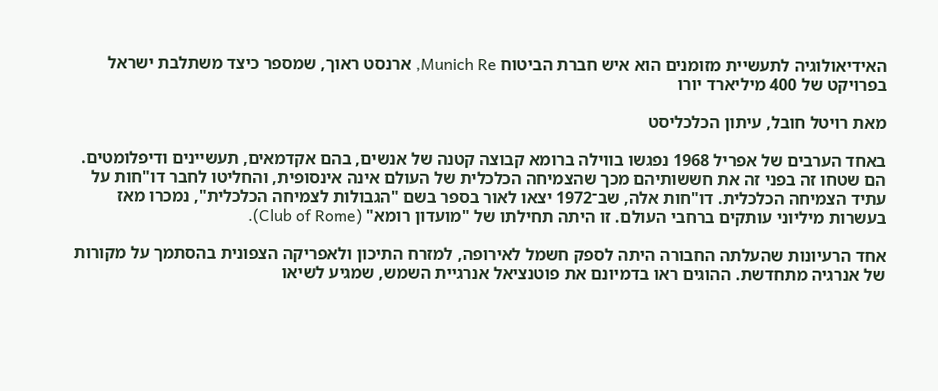האידיאולוגיה לתעשיית מזומנים הוא איש חברת הביטוח Munich Re, ארנסט ראוך, שמספר כיצד משתלבת ישראל בפרויקט של 400 מיליארד יורו

מאת רויטל חובל, עיתון הכלכליסט

באחד הערבים של אפריל 1968 נפגשו בווילה ברומא קבוצה קטנה של אנשים, בהם אקדמאים, תעשיינים ודיפלומטים. הם שטחו זה בפני זה את חששותיהם מכך שהצמיחה הכלכלית של העולם אינה אינסופית, והחליטו לחבר דו"חות על עתיד הצמיחה הכלכלית. דו"חות אלה, שב־1972 יצאו לאור בספר בשם "הגבולות לצמיחה הכלכלית", נמכרו מאז בעשרות מיליוני עותקים ברחבי העולם. זו היתה תחילתו של "מועדון רומא" (Club of Rome).

אחד הרעיונות שהעלתה החבורה היתה לספק חשמל לאירופה, למזרח התיכון ולאפריקה הצפונית בהסתמך על מקורות של אנרגיה מתחדשת. ההוגים ראו בדמיונם את פוטנציאל אנרגיית השמש, שמגיע לשיאו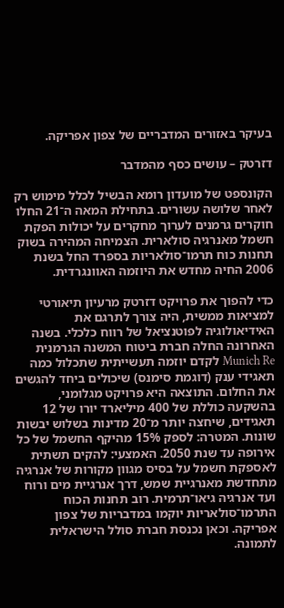בעיקר באזורים המדבריים של צפון אפריקה.

דזרטק – עושים כסף מהמדבר

הקונספט של מועדון רומא הבשיל לכלל מימוש רק לאחר שלושה עשורים. בתחילת המאה ה־21 החלו חוקרים גרמנים לערוך מחקרים על יכולות הפקת חשמל מאנרגיה סולארית. הצמיחה המהירה בשוק תחנות כוח תרמו־סולאריות בספרד החל בשנת 2006 החיה מחדש את היוזמה האוונגרדית.

כדי להפוך את פרויקט דזרטק מרעיון תיאורטי למציאות ממשית, היה צורך לתרגם את האידיאולוגיה לפוטנציאל של רווח כלכלי. בשנה האחרונה החלה חברת ביטוח המשנה הגרמנית Munich Re לקדם יוזמה תעשייתית שתכלול כמה תאגידי ענק (דוגמת סימנס) שיכולים ביחד להגשים את החלום. התוצאה היא פרויקט מגלומני, בהשקעה כוללת של 400 מיליארד יורו של 12 תאגידים, שיחצה יותר מ־20 מדינות בשלוש יבשות שונות. המטרה: לספק 15% מהיקף החשמל של כל אירופה עד שנת 2050. האמצעי: להקים תשתית לאספקת חשמל על בסיס מגוון מקורות של אנרגיה מתחדשת מאנרגיית שמש, דרך אנרגיית מים ורוח ועד אנרגיה גיאו־תרמית. רוב תחנות הכוח התרמו־סולאריות יוקמו במדבריות של צפון אפריקה. וכאן נכנסת חברת סולל הישראלית לתמונה.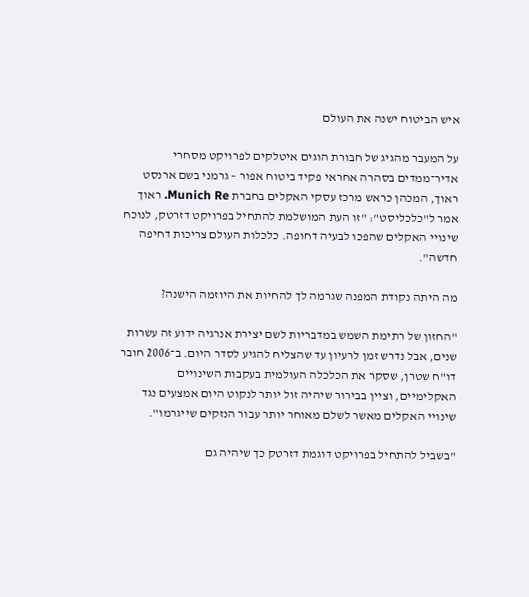איש הביטוח ישנה את העולם

על המעבר מהגיג של חבורת הוגים איטלקים לפרויקט מסחרי אדיר־ממדים בסהרה אחראי פקיד ביטוח אפור – גרמני בשם ארנסט ראוך, המכהן כראש מרכז עסקי האקלים בחברת Munich Re. ראוך אמר ל"כלכליסט": "זו העת המושלמת להתחיל בפרויקט דזרטק, לנוכח שינויי האקלים שהפכו לבעיה דחופה. כלכלות העולם צריכות דחיפה חדשה".

מה היתה נקודת המפנה שגרמה לך להחיות את היוזמה הישנה?

"החזון של רתימת השמש במדבריות לשם יצירת אנרגיה ידוע זה עשרות שנים, אבל נדרש זמן לרעיון עד שהצליח להגיע לסדר היום. ב־2006 חובר דו"ח שטרן, שסקר את הכלכלה העולמית בעקבות השינויים האקלימיים, וציין בבירור שיהיה זול יותר לנקוט היום אמצעים נגד שינויי האקלים מאשר לשלם מאוחר יותר עבור הנזקים שייגרמו".

"בשביל להתחיל בפרויקט דוגמת דזרטק כך שיהיה גם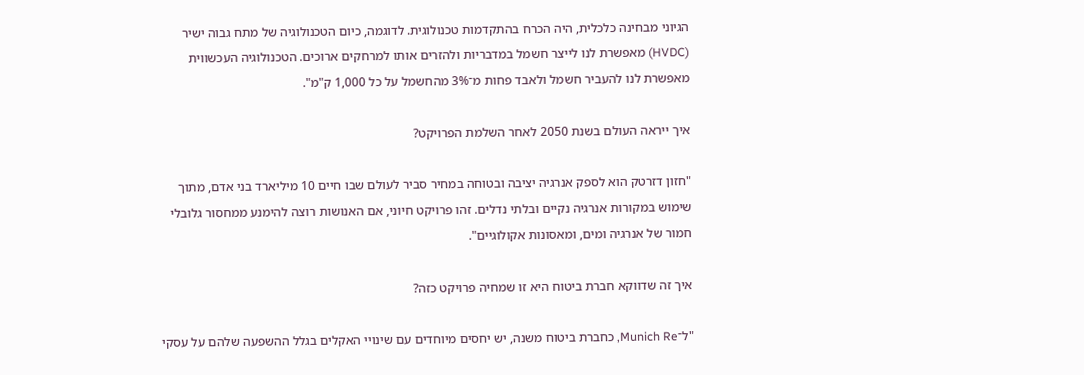הגיוני מבחינה כלכלית, היה הכרח בהתקדמות טכנולוגית. לדוגמה, כיום הטכנולוגיה של מתח גבוה ישיר (HVDC) מאפשרת לנו לייצר חשמל במדבריות ולהזרים אותו למרחקים ארוכים. הטכנולוגיה העכשווית מאפשרת לנו להעביר חשמל ולאבד פחות מ־3% מהחשמל על כל 1,000 ק"מ".

איך ייראה העולם בשנת 2050 לאחר השלמת הפרויקט?

"חזון דזרטק הוא לספק אנרגיה יציבה ובטוחה במחיר סביר לעולם שבו חיים 10 מיליארד בני אדם, מתוך שימוש במקורות אנרגיה נקיים ובלתי נדלים. זהו פרויקט חיוני, אם האנושות רוצה להימנע ממחסור גלובלי חמור של אנרגיה ומים, ומאסונות אקולוגיים".

איך זה שדווקא חברת ביטוח היא זו שמחיה פרויקט כזה?

"ל־Munich Re, כחברת ביטוח משנה, יש יחסים מיוחדים עם שינויי האקלים בגלל ההשפעה שלהם על עסקי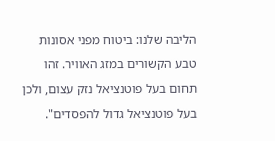הליבה שלנו: ביטוח מפני אסונות טבע הקשורים במזג האוויר. זהו תחום בעל פוטנציאל נזק עצום, ולכן בעל פוטנציאל גדול להפסדים".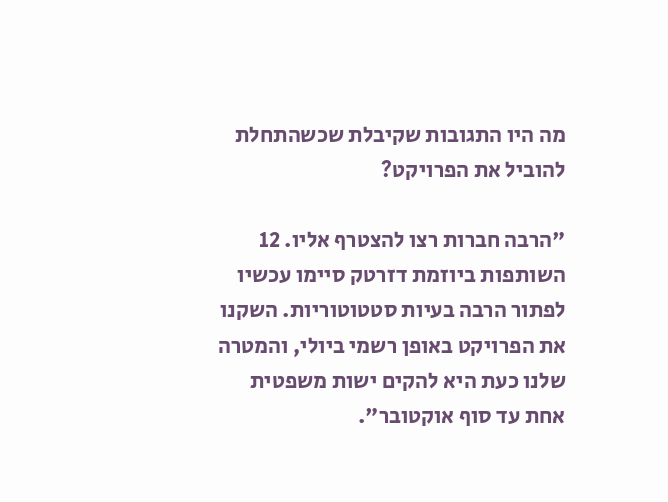מה היו התגובות שקיבלת שכשהתחלת להוביל את הפרויקט?

"הרבה חברות רצו להצטרף אליו. 12 השותפות ביוזמת דזרטק סיימו עכשיו לפתור הרבה בעיות סטטוטוריות. השקנו את הפרויקט באופן רשמי ביולי, והמטרה שלנו כעת היא להקים ישות משפטית אחת עד סוף אוקטובר".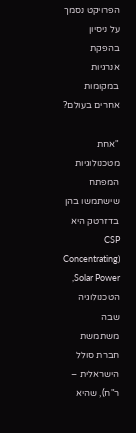הפרויקט נסמך על ניסיון בהפקת אנרגיות במקומות אחרים בעולם?

"אחת מטכנולוגיות המפתח שישתמשו בהן בדזרטק היא CSP (Concentrating Solar Power, הטכנולוגיה שבה משתמשת חברת סולל הישראלית – ר"ח), שהיא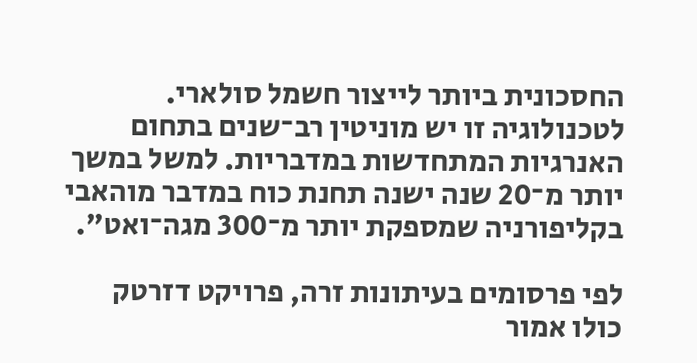החסכונית ביותר לייצור חשמל סולארי. לטכנולוגיה זו יש מוניטין רב־שנים בתחום האנרגיות המתחדשות במדבריות. למשל במשך יותר מ־20 שנה ישנה תחנת כוח במדבר מוהאבי בקליפורניה שמספקת יותר מ־300 מגה־ואט".

לפי פרסומים בעיתונות זרה, פרויקט דזרטק כולו אמור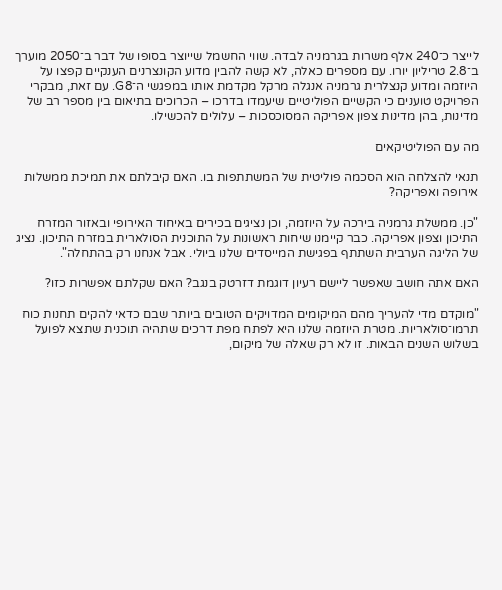לייצר כ־240 אלף משרות בגרמניה לבדה. שווי החשמל שייוצר בסופו של דבר ב־2050 מוערך ב־2.8 טריליון יורו. עם מספרים כאלה, לא קשה להבין מדוע הקונצרנים הענקיים קפצו על היוזמה ומדוע קנצלרית גרמניה אנגלה מרקל מקדמת אותו במפגשי ה־G8. עם זאת, מבקרי הפרויקט טוענים כי הקשיים הפוליטיים שיעמדו בדרכו – הכרוכים בתיאום בין מספר רב של מדינות, בהן מדינות צפון אפריקה המסוכסכות – עלולים להכשילו.

מה עם הפוליטיקאים

תנאי להצלחה הוא הסכמה פוליטית של המשתתפות בו. האם קיבלתם את תמיכת ממשלות אירופה ואפריקה?

"כן. ממשלת גרמניה בירכה על היוזמה, וכן נציגים בכירים באיחוד האירופי ובאזור המזרח התיכון וצפון אפריקה. כבר קיימנו שיחות ראשונות על התוכנית הסולארית במזרח התיכון. נציג של הליגה הערבית השתתף בפגישת המייסדים שלנו ביולי. אבל אנחנו רק בהתחלה".

האם אתה חושב שאפשר ליישם רעיון דוגמת דזרטק בנגב? האם שקלתם אפשרות כזו?

"מוקדם מדי להעריך מהם המיקומים המדויקים הטובים ביותר שבם כדאי להקים תחנות כוח תרמו־סולאריות. מטרת היוזמה שלנו היא לפתח מפת דרכים שתהיה תוכנית שתצא לפועל בשלוש השנים הבאות. זו לא רק שאלה של מיקום,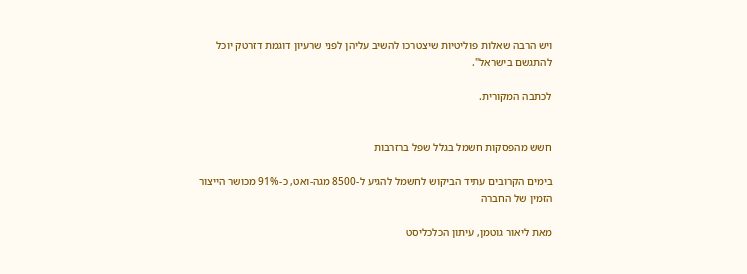ויש הרבה שאלות פוליטיות שיצטרכו להשיב עליהן לפני שרעיון דוגמת דזרטק יוכל להתגשם בישראל".

לכתבה המקורית.


חשש מהפסקות חשמל בגלל שפל ברזרבות

בימים הקרובים עתיד הביקוש לחשמל להגיע ל-8500 מגה-ואט, כ-91% מכושר הייצור הזמין של החברה

מאת ליאור גוטמן, עיתון הכלכליסט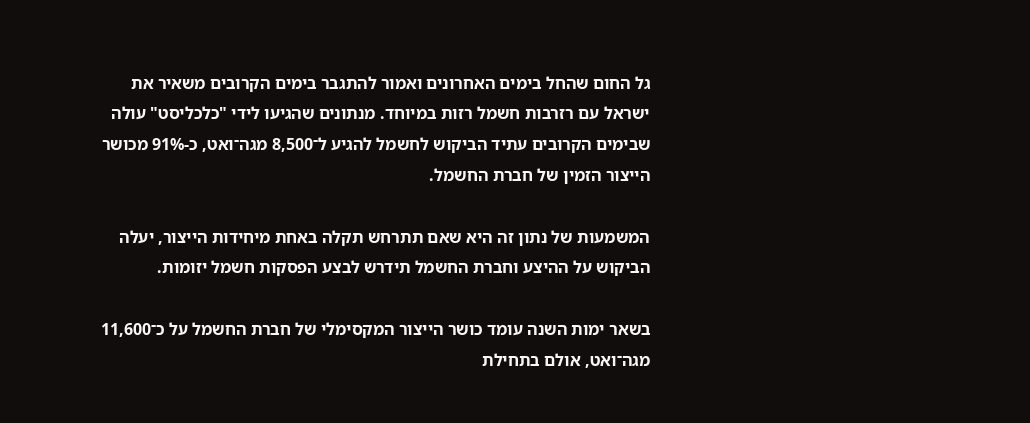גל החום שהחל בימים האחרונים ואמור להתגבר בימים הקרובים משאיר את ישראל עם רזרבות חשמל רזות במיוחד. מנתונים שהגיעו לידי "כלכליסט" עולה שבימים הקרובים עתיד הביקוש לחשמל להגיע ל־8,500 מגה־ואט, כ-91% מכושר הייצור הזמין של חברת החשמל.

המשמעות של נתון זה היא שאם תתרחש תקלה באחת מיחידות הייצור, יעלה הביקוש על ההיצע וחברת החשמל תידרש לבצע הפסקות חשמל יזומות.

בשאר ימות השנה עומד כושר הייצור המקסימלי של חברת החשמל על כ־11,600 מגה־ואט, אולם בתחילת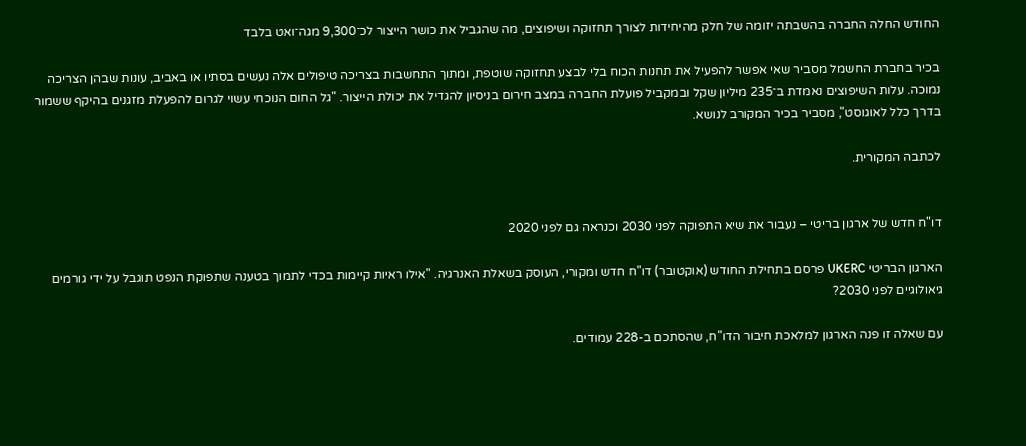החודש החלה החברה בהשבתה יזומה של חלק מהיחידות לצורך תחזוקה ושיפוצים, מה שהגביל את כושר הייצור לכ־9,300 מגה־ואט בלבד

בכיר בחברת החשמל מסביר שאי אפשר להפעיל את תחנות הכוח בלי לבצע תחזוקה שוטפת, ומתוך התחשבות בצריכה טיפולים אלה נעשים בסתיו או באביב, עונות שבהן הצריכה נמוכה. עלות השיפוצים נאמדת ב־235 מיליון שקל ובמקביל פועלת החברה במצב חירום בניסיון להגדיל את יכולת הייצור. "גל החום הנוכחי עשוי לגרום להפעלת מזגנים בהיקף ששמור בדרך כלל לאוגוסט", מסביר בכיר המקורב לנושא.

לכתבה המקורית.


דו"ח חדש של ארגון בריטי – נעבור את שיא התפוקה לפני 2030 וכנראה גם לפני 2020

הארגון הבריטי UKERC פרסם בתחילת החודש (אוקטובר) דו"ח חדש ומקורי, העוסק בשאלת האנרגיה. "אילו ראיות קיימות בכדי לתמוך בטענה שתפוקת הנפט תוגבל על ידי גורמים גיאולוגיים לפני 2030?

עם שאלה זו פנה הארגון למלאכת חיבור הדו"ח, שהסתכם ב-228 עמודים.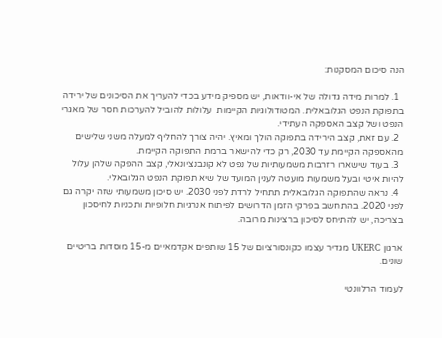הנה סיכום המסקנות:

  1. למרות מידה גדולה של אי-וודאות, יש מספיק מידע בכדי להעריך את הסיכונים של ירידה בתפוקת הנפט הגלובאלית. המטודולוגיות הקיימות  עלולות להוביל להערכות חסר של מאגרי הנפט ושל קצב האספקה העתידי.
  2. עם זאת, קצב הירידה בתפוקה הולך ומאיץ. יהיה צורך להחליף למעלה משני שלישים מהאספקה הקיימת עד 2030, רק כדי להישאר ברמת התפוקה הקיימת.
  3. בעוד שישארו רזרבות משמעותיות של נפט לא קונבנציונאלי, קצב ההפקה שלהן עלול להיות איטי ובעל משמעות מועטה לענין המועד של שיא תפוקת הנפט הגלובאלי.
  4. נראה שהתפוקה הגלובאלית תתחיל לרדת לפני 2030. יש סיכון משמעותי שזה יקרה גם לפני 2020. בהתחשב בפרקי הזמן הדרושים לפיתוח אנרגיות חלופיות ותכניות לחיסכון בצריכה, יש להתיחס לסיכון ברצינות מרובה.

ארגון UKERC מגדיר עצמו כקונסורציום של 15 שותפים אקדמאיים מ-15 מוסדות בריטיים שונים.

לעמוד הרלוונטי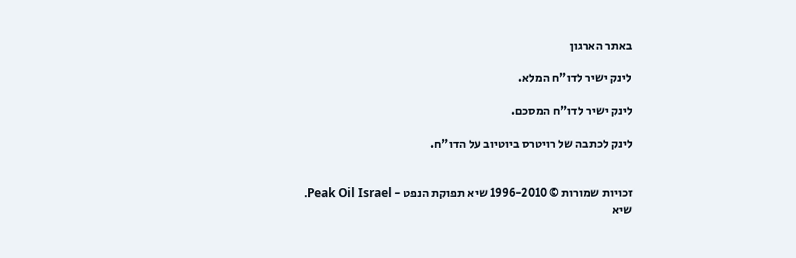באתר הארגון

לינק ישיר לדו"ח המלא.

לינק ישיר לדו"ח המסכם.

לינק לכתבה של רויטרס ביוטיוב על הדו"ח.


זכויות שמורות © 1996-2010 שיא תפוקת הנפט - Peak Oil Israel.
שיא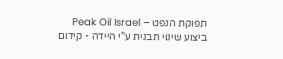תפוקת הנפט – Peak Oil Israel ביצוע שינוי תבנית ע"י היידה - קידום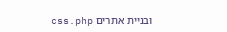ובניית אתרים css.php